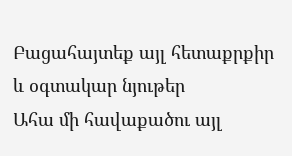Բացահայտեք այլ հետաքրքիր և օգտակար նյութեր
Ահա մի հավաքածու այլ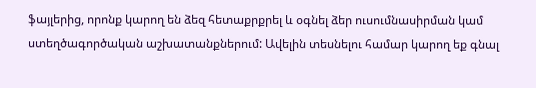ֆայլերից, որոնք կարող են ձեզ հետաքրքրել և օգնել ձեր ուսումնասիրման կամ ստեղծագործական աշխատանքներում: Ավելին տեսնելու համար կարող եք գնալ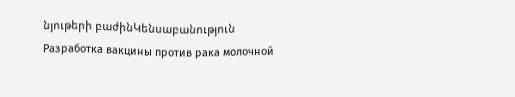նյութերի բաժինԿենսաբանություն
Разработка вакцины против рака молочной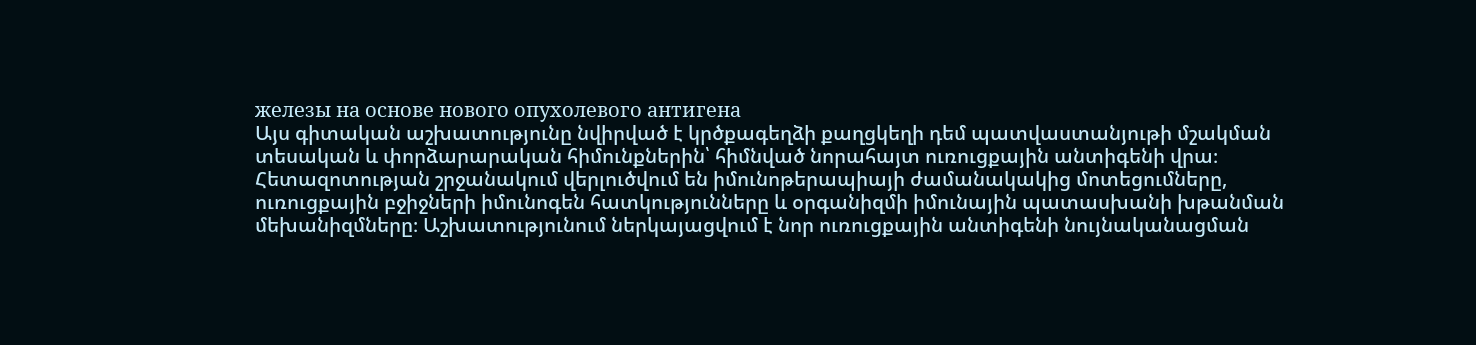железы на основе нового опухолевого антигена
Այս գիտական աշխատությունը նվիրված է կրծքագեղձի քաղցկեղի դեմ պատվաստանյութի մշակման տեսական և փորձարարական հիմունքներին՝ հիմնված նորահայտ ուռուցքային անտիգենի վրա։ Հետազոտության շրջանակում վերլուծվում են իմունոթերապիայի ժամանակակից մոտեցումները, ուռուցքային բջիջների իմունոգեն հատկությունները և օրգանիզմի իմունային պատասխանի խթանման մեխանիզմները։ Աշխատությունում ներկայացվում է նոր ուռուցքային անտիգենի նույնականացման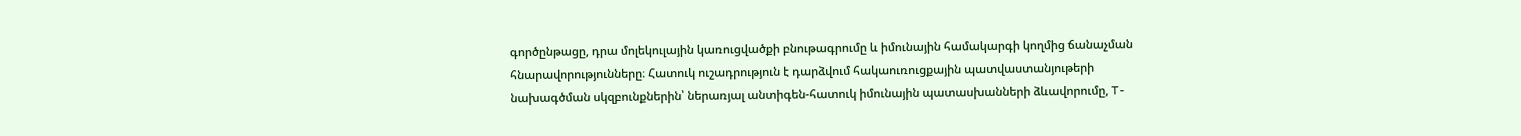գործընթացը, դրա մոլեկուլային կառուցվածքի բնութագրումը և իմունային համակարգի կողմից ճանաչման հնարավորությունները։ Հատուկ ուշադրություն է դարձվում հակաուռուցքային պատվաստանյութերի նախագծման սկզբունքներին՝ ներառյալ անտիգեն-հատուկ իմունային պատասխանների ձևավորումը, T-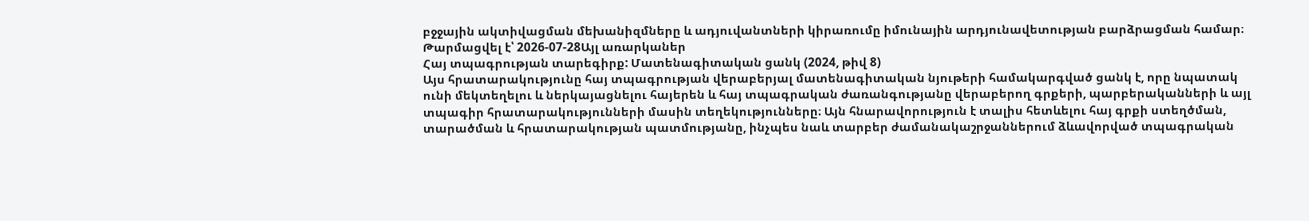բջջային ակտիվացման մեխանիզմները և ադյուվանտների կիրառումը իմունային արդյունավետության բարձրացման համար։
Թարմացվել է՝ 2026-07-28Այլ առարկաներ
Հայ տպագրության տարեգիրք: Մատենագիտական ցանկ (2024, թիվ 8)
Այս հրատարակությունը հայ տպագրության վերաբերյալ մատենագիտական նյութերի համակարգված ցանկ է, որը նպատակ ունի մեկտեղելու և ներկայացնելու հայերեն և հայ տպագրական ժառանգությանը վերաբերող գրքերի, պարբերականների և այլ տպագիր հրատարակությունների մասին տեղեկությունները։ Այն հնարավորություն է տալիս հետևելու հայ գրքի ստեղծման, տարածման և հրատարակության պատմությանը, ինչպես նաև տարբեր ժամանակաշրջաններում ձևավորված տպագրական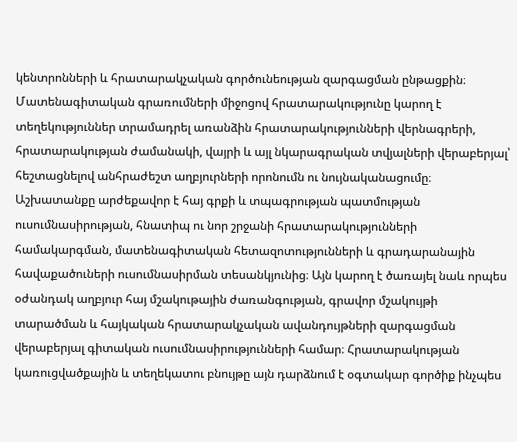կենտրոնների և հրատարակչական գործունեության զարգացման ընթացքին։ Մատենագիտական գրառումների միջոցով հրատարակությունը կարող է տեղեկություններ տրամադրել առանձին հրատարակությունների վերնագրերի, հրատարակության ժամանակի, վայրի և այլ նկարագրական տվյալների վերաբերյալ՝ հեշտացնելով անհրաժեշտ աղբյուրների որոնումն ու նույնականացումը։ Աշխատանքը արժեքավոր է հայ գրքի և տպագրության պատմության ուսումնասիրության, հնատիպ ու նոր շրջանի հրատարակությունների համակարգման, մատենագիտական հետազոտությունների և գրադարանային հավաքածուների ուսումնասիրման տեսանկյունից։ Այն կարող է ծառայել նաև որպես օժանդակ աղբյուր հայ մշակութային ժառանգության, գրավոր մշակույթի տարածման և հայկական հրատարակչական ավանդույթների զարգացման վերաբերյալ գիտական ուսումնասիրությունների համար։ Հրատարակության կառուցվածքային և տեղեկատու բնույթը այն դարձնում է օգտակար գործիք ինչպես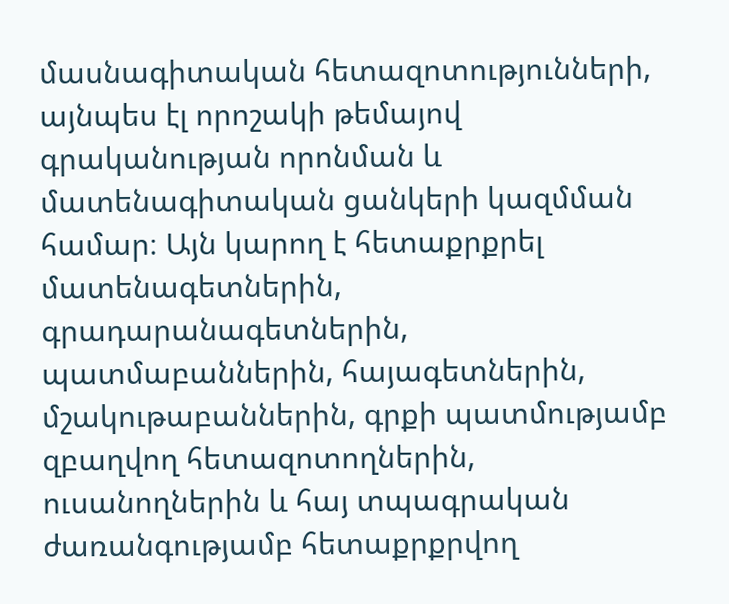մասնագիտական հետազոտությունների, այնպես էլ որոշակի թեմայով գրականության որոնման և մատենագիտական ցանկերի կազմման համար։ Այն կարող է հետաքրքրել մատենագետներին, գրադարանագետներին, պատմաբաններին, հայագետներին, մշակութաբաններին, գրքի պատմությամբ զբաղվող հետազոտողներին, ուսանողներին և հայ տպագրական ժառանգությամբ հետաքրքրվող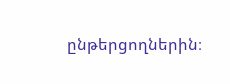ընթերցողներին։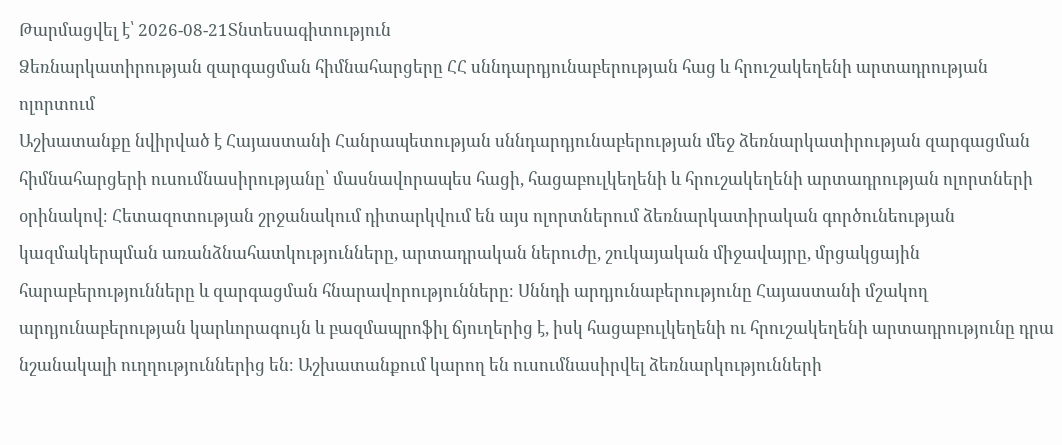Թարմացվել է՝ 2026-08-21Տնտեսագիտություն
Ձեռնարկատիրության զարգացման հիմնահարցերը ՀՀ սննդարդյունաբերության հաց և հրուշակեղենի արտադրության ոլորտում
Աշխատանքը նվիրված է Հայաստանի Հանրապետության սննդարդյունաբերության մեջ ձեռնարկատիրության զարգացման հիմնահարցերի ուսումնասիրությանը՝ մասնավորապես հացի, հացաբուլկեղենի և հրուշակեղենի արտադրության ոլորտների օրինակով։ Հետազոտության շրջանակում դիտարկվում են այս ոլորտներում ձեռնարկատիրական գործունեության կազմակերպման առանձնահատկությունները, արտադրական ներուժը, շուկայական միջավայրը, մրցակցային հարաբերությունները և զարգացման հնարավորությունները։ Սննդի արդյունաբերությունը Հայաստանի մշակող արդյունաբերության կարևորագույն և բազմապրոֆիլ ճյուղերից է, իսկ հացաբուլկեղենի ու հրուշակեղենի արտադրությունը դրա նշանակալի ուղղություններից են։ Աշխատանքում կարող են ուսումնասիրվել ձեռնարկությունների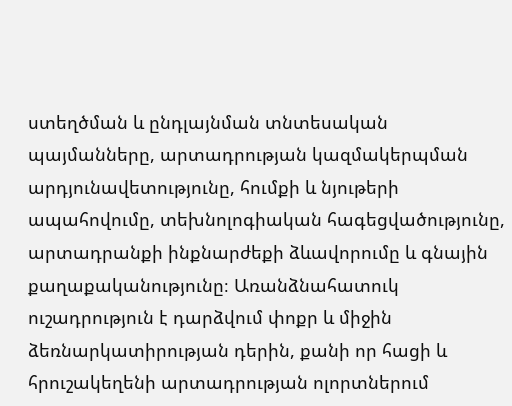ստեղծման և ընդլայնման տնտեսական պայմանները, արտադրության կազմակերպման արդյունավետությունը, հումքի և նյութերի ապահովումը, տեխնոլոգիական հագեցվածությունը, արտադրանքի ինքնարժեքի ձևավորումը և գնային քաղաքականությունը։ Առանձնահատուկ ուշադրություն է դարձվում փոքր և միջին ձեռնարկատիրության դերին, քանի որ հացի և հրուշակեղենի արտադրության ոլորտներում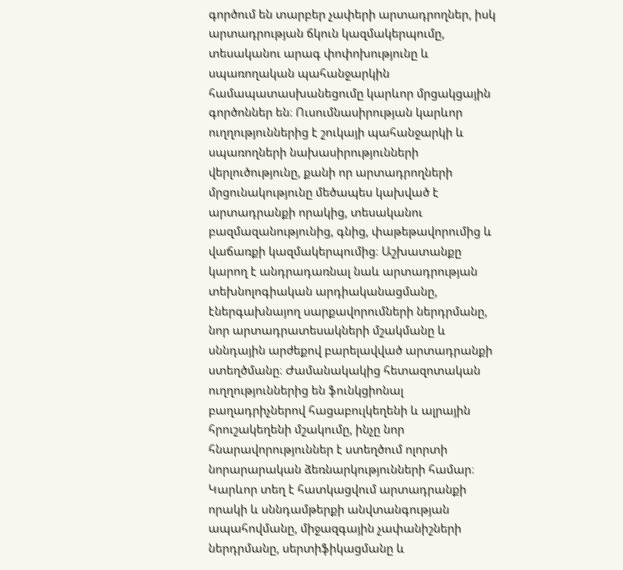գործում են տարբեր չափերի արտադրողներ, իսկ արտադրության ճկուն կազմակերպումը, տեսականու արագ փոփոխությունը և սպառողական պահանջարկին համապատասխանեցումը կարևոր մրցակցային գործոններ են։ Ուսումնասիրության կարևոր ուղղություններից է շուկայի պահանջարկի և սպառողների նախասիրությունների վերլուծությունը, քանի որ արտադրողների մրցունակությունը մեծապես կախված է արտադրանքի որակից, տեսականու բազմազանությունից, գնից, փաթեթավորումից և վաճառքի կազմակերպումից։ Աշխատանքը կարող է անդրադառնալ նաև արտադրության տեխնոլոգիական արդիականացմանը, էներգախնայող սարքավորումների ներդրմանը, նոր արտադրատեսակների մշակմանը և սննդային արժեքով բարելավված արտադրանքի ստեղծմանը։ Ժամանակակից հետազոտական ուղղություններից են ֆունկցիոնալ բաղադրիչներով հացաբուլկեղենի և ալրային հրուշակեղենի մշակումը, ինչը նոր հնարավորություններ է ստեղծում ոլորտի նորարարական ձեռնարկությունների համար։ Կարևոր տեղ է հատկացվում արտադրանքի որակի և սննդամթերքի անվտանգության ապահովմանը, միջազգային չափանիշների ներդրմանը, սերտիֆիկացմանը և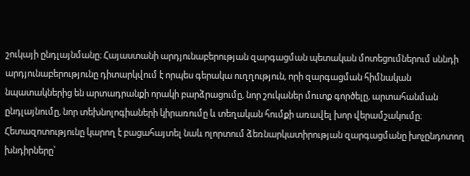շուկայի ընդլայնմանը։ Հայաստանի արդյունաբերության զարգացման պետական մոտեցումներում սննդի արդյունաբերությունը դիտարկվում է որպես գերակա ուղղություն, որի զարգացման հիմնական նպատակներից են արտադրանքի որակի բարձրացումը, նոր շուկաներ մուտք գործելը, արտահանման ընդլայնումը, նոր տեխնոլոգիաների կիրառումը և տեղական հումքի առավել խոր վերամշակումը։ Հետազոտությունը կարող է բացահայտել նաև ոլորտում ձեռնարկատիրության զարգացմանը խոչընդոտող խնդիրները՝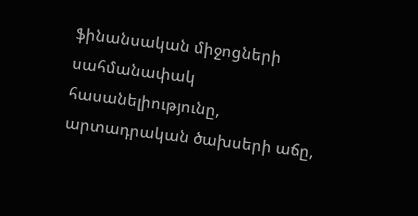ֆինանսական միջոցների սահմանափակ հասանելիությունը, արտադրական ծախսերի աճը,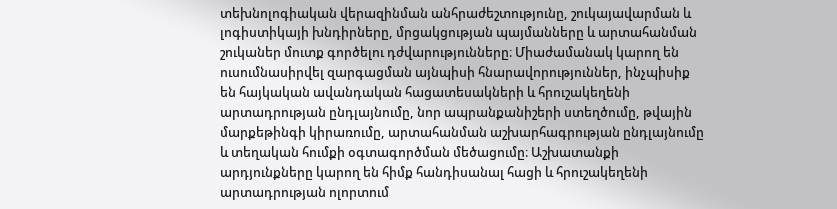տեխնոլոգիական վերազինման անհրաժեշտությունը, շուկայավարման և լոգիստիկայի խնդիրները, մրցակցության պայմանները և արտահանման շուկաներ մուտք գործելու դժվարությունները։ Միաժամանակ կարող են ուսումնասիրվել զարգացման այնպիսի հնարավորություններ, ինչպիսիք են հայկական ավանդական հացատեսակների և հրուշակեղենի արտադրության ընդլայնումը, նոր ապրանքանիշերի ստեղծումը, թվային մարքեթինգի կիրառումը, արտահանման աշխարհագրության ընդլայնումը և տեղական հումքի օգտագործման մեծացումը։ Աշխատանքի արդյունքները կարող են հիմք հանդիսանալ հացի և հրուշակեղենի արտադրության ոլորտում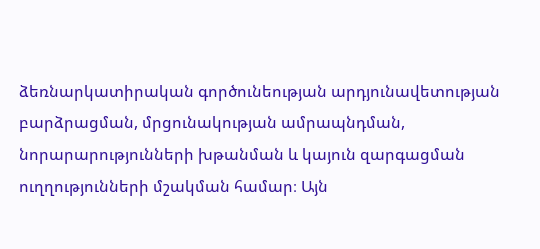ձեռնարկատիրական գործունեության արդյունավետության բարձրացման, մրցունակության ամրապնդման, նորարարությունների խթանման և կայուն զարգացման ուղղությունների մշակման համար։ Այն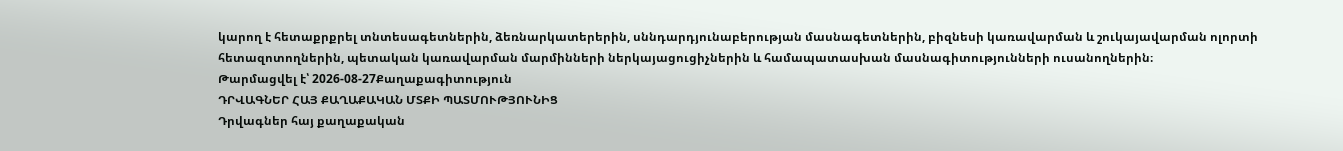կարող է հետաքրքրել տնտեսագետներին, ձեռնարկատերերին, սննդարդյունաբերության մասնագետներին, բիզնեսի կառավարման և շուկայավարման ոլորտի հետազոտողներին, պետական կառավարման մարմինների ներկայացուցիչներին և համապատասխան մասնագիտությունների ուսանողներին։
Թարմացվել է՝ 2026-08-27Քաղաքագիտություն
ԴՐՎԱԳՆԵՐ ՀԱՅ ՔԱՂԱՔԱԿԱՆ ՄՏՔԻ ՊԱՏՄՈՒԹՅՈՒՆԻՑ
Դրվագներ հայ քաղաքական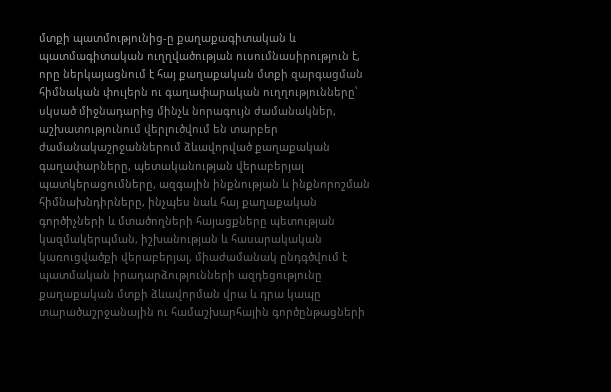մտքի պատմությունից-ը քաղաքագիտական և պատմագիտական ուղղվածության ուսումնասիրություն է, որը ներկայացնում է հայ քաղաքական մտքի զարգացման հիմնական փուլերն ու գաղափարական ուղղությունները՝ սկսած միջնադարից մինչև նորագույն ժամանակներ, աշխատությունում վերլուծվում են տարբեր ժամանակաշրջաններում ձևավորված քաղաքական գաղափարները, պետականության վերաբերյալ պատկերացումները, ազգային ինքնության և ինքնորոշման հիմնախնդիրները, ինչպես նաև հայ քաղաքական գործիչների և մտածողների հայացքները պետության կազմակերպման, իշխանության և հասարակական կառուցվածքի վերաբերյալ, միաժամանակ ընդգծվում է պատմական իրադարձությունների ազդեցությունը քաղաքական մտքի ձևավորման վրա և դրա կապը տարածաշրջանային ու համաշխարհային գործընթացների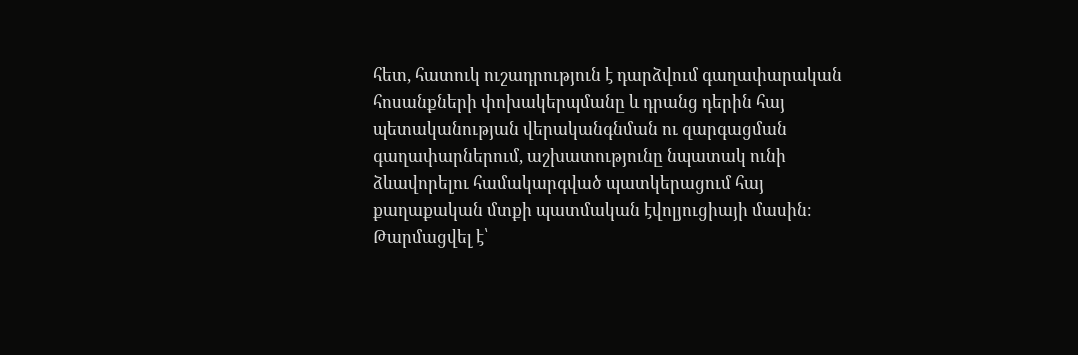հետ, հատուկ ուշադրություն է դարձվում գաղափարական հոսանքների փոխակերպմանը և դրանց դերին հայ պետականության վերականգնման ու զարգացման գաղափարներում, աշխատությունը նպատակ ունի ձևավորելու համակարգված պատկերացում հայ քաղաքական մտքի պատմական էվոլյուցիայի մասին։
Թարմացվել է՝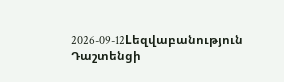2026-09-12Lեզվաբանություն
Դաշտենցի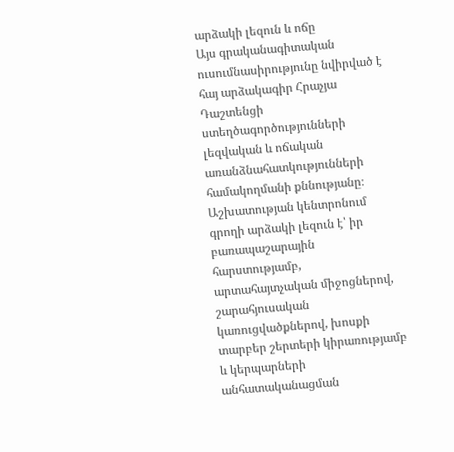արձակի լեզուն և ոճը
Այս գրականագիտական ուսումնասիրությունը նվիրված է հայ արձակագիր Հրաչյա Դաշտենցի ստեղծագործությունների լեզվական և ոճական առանձնահատկությունների համակողմանի քննությանը։ Աշխատության կենտրոնում գրողի արձակի լեզուն է՝ իր բառապաշարային հարստությամբ, արտահայտչական միջոցներով, շարահյուսական կառուցվածքներով, խոսքի տարբեր շերտերի կիրառությամբ և կերպարների անհատականացման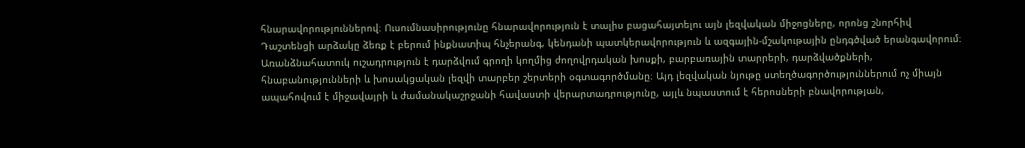հնարավորություններով։ Ուսումնասիրությունը հնարավորություն է տալիս բացահայտելու այն լեզվական միջոցները, որոնց շնորհիվ Դաշտենցի արձակը ձեռք է բերում ինքնատիպ հնչերանգ, կենդանի պատկերավորություն և ազգային-մշակութային ընդգծված երանգավորում։ Առանձնահատուկ ուշադրություն է դարձվում գրողի կողմից ժողովրդական խոսքի, բարբառային տարրերի, դարձվածքների, հնաբանությունների և խոսակցական լեզվի տարբեր շերտերի օգտագործմանը։ Այդ լեզվական նյութը ստեղծագործություններում ոչ միայն ապահովում է միջավայրի և ժամանակաշրջանի հավաստի վերարտադրությունը, այլև նպաստում է հերոսների բնավորության,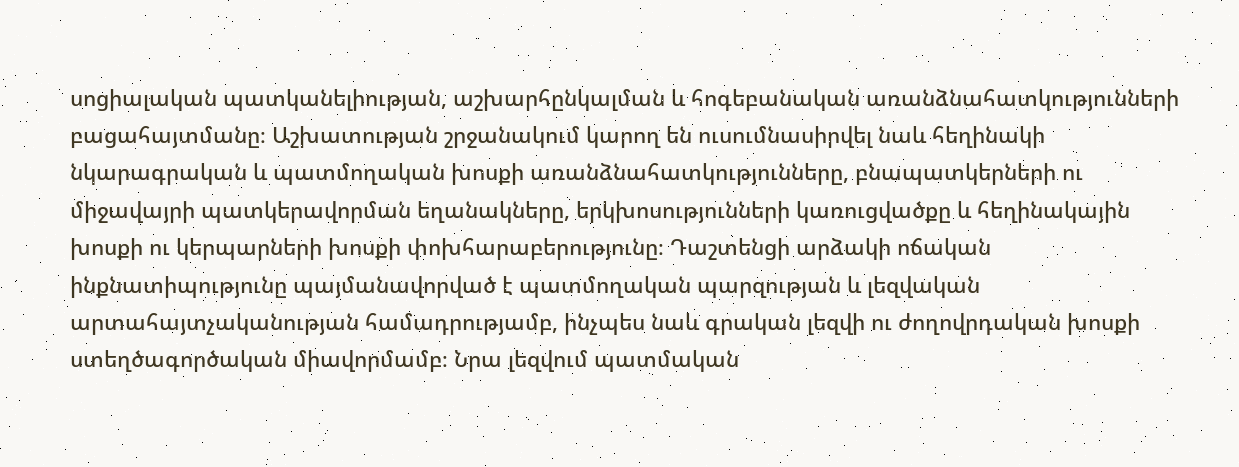սոցիալական պատկանելիության, աշխարհընկալման և հոգեբանական առանձնահատկությունների բացահայտմանը։ Աշխատության շրջանակում կարող են ուսումնասիրվել նաև հեղինակի նկարագրական և պատմողական խոսքի առանձնահատկությունները, բնապատկերների ու միջավայրի պատկերավորման եղանակները, երկխոսությունների կառուցվածքը և հեղինակային խոսքի ու կերպարների խոսքի փոխհարաբերությունը։ Դաշտենցի արձակի ոճական ինքնատիպությունը պայմանավորված է պատմողական պարզության և լեզվական արտահայտչականության համադրությամբ, ինչպես նաև գրական լեզվի ու ժողովրդական խոսքի ստեղծագործական միավորմամբ։ Նրա լեզվում պատմական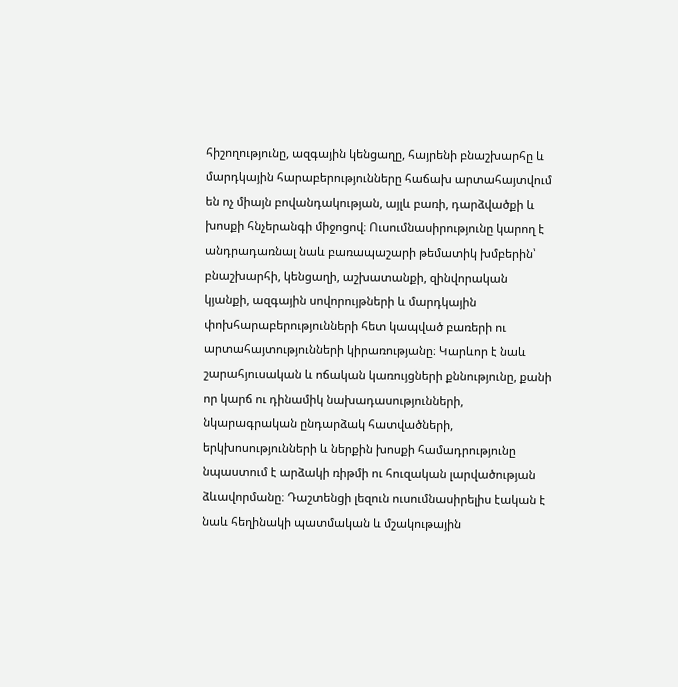հիշողությունը, ազգային կենցաղը, հայրենի բնաշխարհը և մարդկային հարաբերությունները հաճախ արտահայտվում են ոչ միայն բովանդակության, այլև բառի, դարձվածքի և խոսքի հնչերանգի միջոցով։ Ուսումնասիրությունը կարող է անդրադառնալ նաև բառապաշարի թեմատիկ խմբերին՝ բնաշխարհի, կենցաղի, աշխատանքի, զինվորական կյանքի, ազգային սովորույթների և մարդկային փոխհարաբերությունների հետ կապված բառերի ու արտահայտությունների կիրառությանը։ Կարևոր է նաև շարահյուսական և ոճական կառույցների քննությունը, քանի որ կարճ ու դինամիկ նախադասությունների, նկարագրական ընդարձակ հատվածների, երկխոսությունների և ներքին խոսքի համադրությունը նպաստում է արձակի ռիթմի ու հուզական լարվածության ձևավորմանը։ Դաշտենցի լեզուն ուսումնասիրելիս էական է նաև հեղինակի պատմական և մշակութային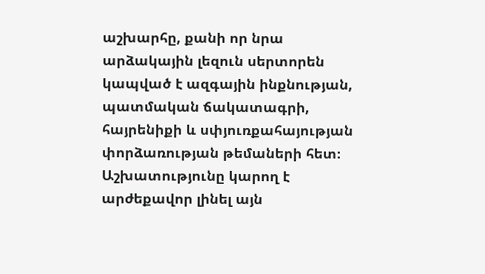աշխարհը, քանի որ նրա արձակային լեզուն սերտորեն կապված է ազգային ինքնության, պատմական ճակատագրի, հայրենիքի և սփյուռքահայության փորձառության թեմաների հետ։ Աշխատությունը կարող է արժեքավոր լինել այն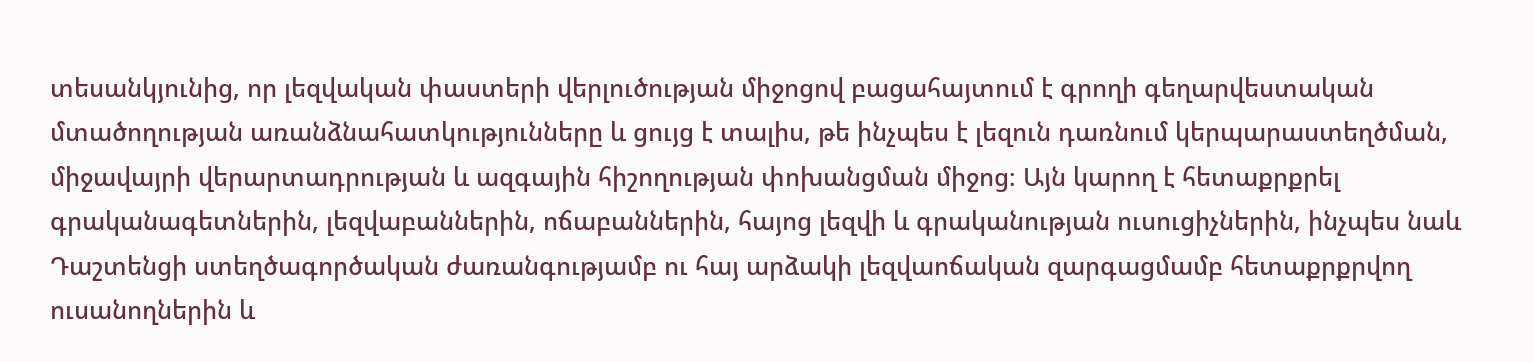տեսանկյունից, որ լեզվական փաստերի վերլուծության միջոցով բացահայտում է գրողի գեղարվեստական մտածողության առանձնահատկությունները և ցույց է տալիս, թե ինչպես է լեզուն դառնում կերպարաստեղծման, միջավայրի վերարտադրության և ազգային հիշողության փոխանցման միջոց։ Այն կարող է հետաքրքրել գրականագետներին, լեզվաբաններին, ոճաբաններին, հայոց լեզվի և գրականության ուսուցիչներին, ինչպես նաև Դաշտենցի ստեղծագործական ժառանգությամբ ու հայ արձակի լեզվաոճական զարգացմամբ հետաքրքրվող ուսանողներին և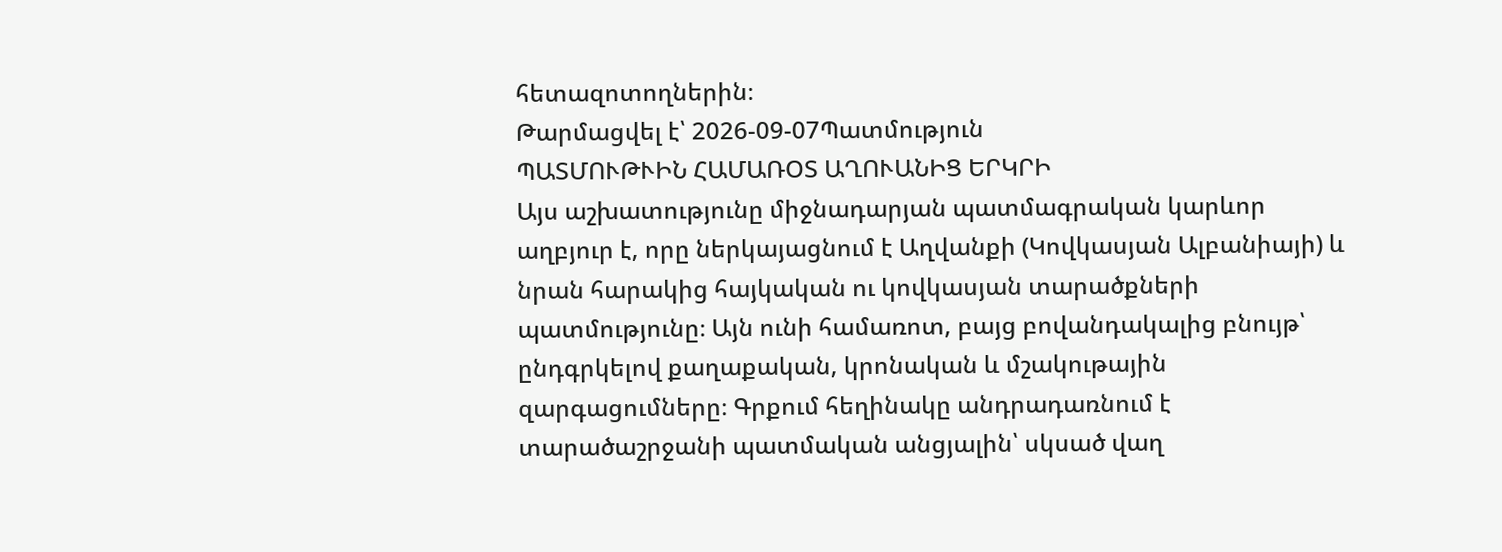հետազոտողներին։
Թարմացվել է՝ 2026-09-07Պատմություն
ՊԱՏՄՈՒԹՒԻՆ ՀԱՄԱՌՕՏ ԱՂՈՒԱՆԻՑ ԵՐԿՐԻ
Այս աշխատությունը միջնադարյան պատմագրական կարևոր աղբյուր է, որը ներկայացնում է Աղվանքի (Կովկասյան Ալբանիայի) և նրան հարակից հայկական ու կովկասյան տարածքների պատմությունը։ Այն ունի համառոտ, բայց բովանդակալից բնույթ՝ ընդգրկելով քաղաքական, կրոնական և մշակութային զարգացումները։ Գրքում հեղինակը անդրադառնում է տարածաշրջանի պատմական անցյալին՝ սկսած վաղ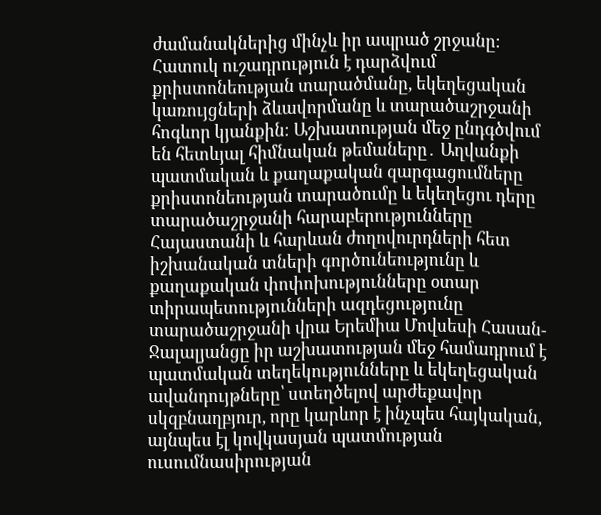ժամանակներից մինչև իր ապրած շրջանը։ Հատուկ ուշադրություն է դարձվում քրիստոնեության տարածմանը, եկեղեցական կառույցների ձևավորմանը և տարածաշրջանի հոգևոր կյանքին։ Աշխատության մեջ ընդգծվում են հետևյալ հիմնական թեմաները․ Աղվանքի պատմական և քաղաքական զարգացումները քրիստոնեության տարածումը և եկեղեցու դերը տարածաշրջանի հարաբերությունները Հայաստանի և հարևան ժողովուրդների հետ իշխանական տների գործունեությունը և քաղաքական փոփոխությունները օտար տիրապետությունների ազդեցությունը տարածաշրջանի վրա Երեմիա Մովսեսի Հասան-Ջալալյանցը իր աշխատության մեջ համադրում է պատմական տեղեկությունները և եկեղեցական ավանդույթները՝ ստեղծելով արժեքավոր սկզբնաղբյուր, որը կարևոր է ինչպես հայկական, այնպես էլ կովկասյան պատմության ուսումնասիրության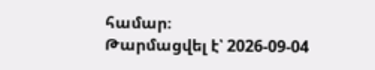համար։
Թարմացվել է՝ 2026-09-04